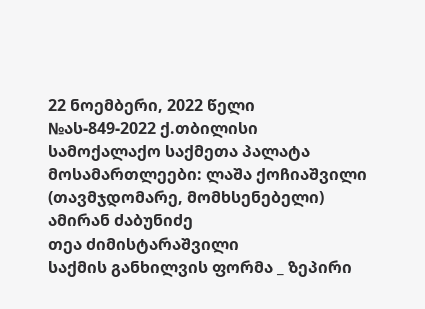22 ნოემბერი, 2022 წელი
№ას-849-2022 ქ.თბილისი
სამოქალაქო საქმეთა პალატა
მოსამართლეები: ლაშა ქოჩიაშვილი (თავმჯდომარე, მომხსენებელი)
ამირან ძაბუნიძე
თეა ძიმისტარაშვილი
საქმის განხილვის ფორმა _ ზეპირი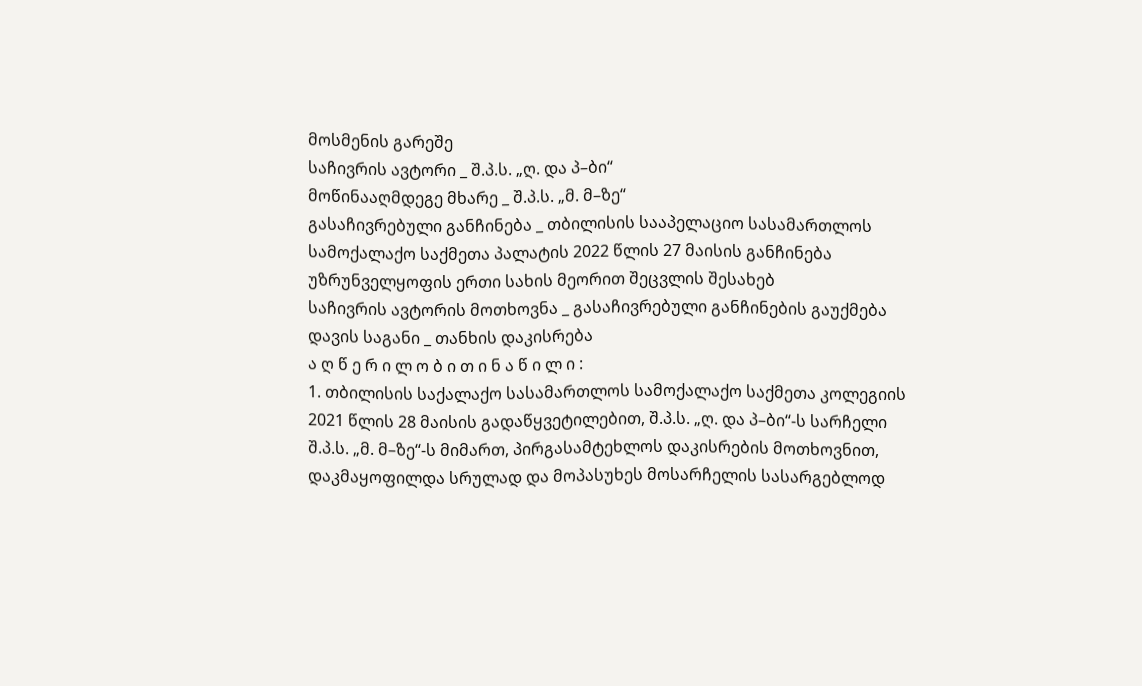მოსმენის გარეშე
საჩივრის ავტორი _ შ.პ.ს. „ღ. და პ–ბი“
მოწინააღმდეგე მხარე _ შ.პ.ს. „მ. მ–ზე“
გასაჩივრებული განჩინება _ თბილისის სააპელაციო სასამართლოს სამოქალაქო საქმეთა პალატის 2022 წლის 27 მაისის განჩინება უზრუნველყოფის ერთი სახის მეორით შეცვლის შესახებ
საჩივრის ავტორის მოთხოვნა _ გასაჩივრებული განჩინების გაუქმება
დავის საგანი _ თანხის დაკისრება
ა ღ წ ე რ ი ლ ო ბ ი თ ი ნ ა წ ი ლ ი :
1. თბილისის საქალაქო სასამართლოს სამოქალაქო საქმეთა კოლეგიის 2021 წლის 28 მაისის გადაწყვეტილებით, შ.პ.ს. „ღ. და პ–ბი“-ს სარჩელი შ.პ.ს. „მ. მ–ზე“-ს მიმართ, პირგასამტეხლოს დაკისრების მოთხოვნით, დაკმაყოფილდა სრულად და მოპასუხეს მოსარჩელის სასარგებლოდ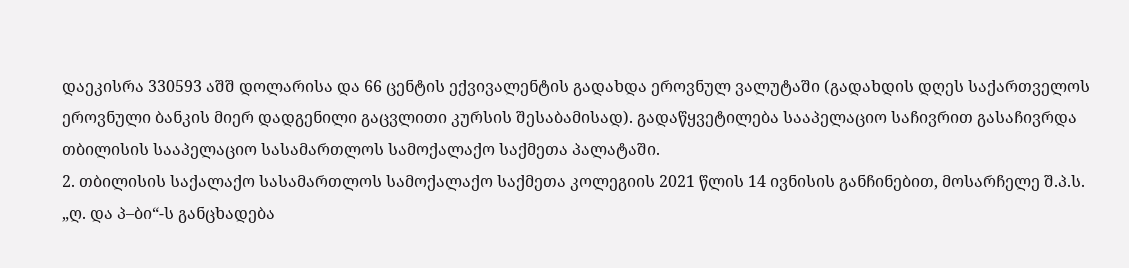დაეკისრა 330593 აშშ დოლარისა და 66 ცენტის ექვივალენტის გადახდა ეროვნულ ვალუტაში (გადახდის დღეს საქართველოს ეროვნული ბანკის მიერ დადგენილი გაცვლითი კურსის შესაბამისად). გადაწყვეტილება სააპელაციო საჩივრით გასაჩივრდა თბილისის სააპელაციო სასამართლოს სამოქალაქო საქმეთა პალატაში.
2. თბილისის საქალაქო სასამართლოს სამოქალაქო საქმეთა კოლეგიის 2021 წლის 14 ივნისის განჩინებით, მოსარჩელე შ.პ.ს. „ღ. და პ–ბი“-ს განცხადება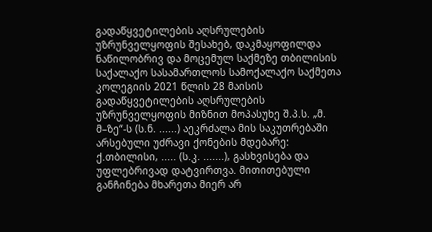გადაწყვეტილების აღსრულების უზრუნველყოფის შესახებ, დაკმაყოფილდა ნაწილობრივ და მოცემულ საქმეზე თბილისის საქალაქო სასამართლოს სამოქალაქო საქმეთა კოლეგიის 2021 წლის 28 მაისის გადაწყვეტილების აღსრულების უზრუნველყოფის მიზნით მოპასუხე შ.პ.ს. „მ. მ–ზე“-ს (ს.ნ. ......) აეკრძალა მის საკუთრებაში არსებული უძრავი ქონების მდებარე: ქ.თბილისი, ..... (ს.კ. .......), გასხვისება და უფლებრივად დატვირთვა. მითითებული განჩინება მხარეთა მიერ არ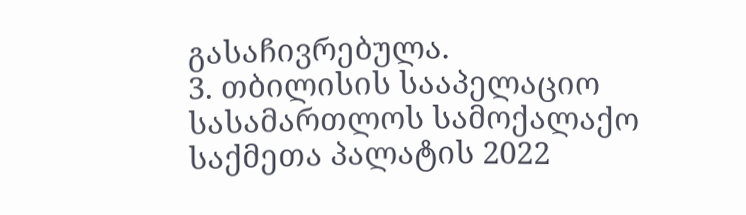გასაჩივრებულა.
3. თბილისის სააპელაციო სასამართლოს სამოქალაქო საქმეთა პალატის 2022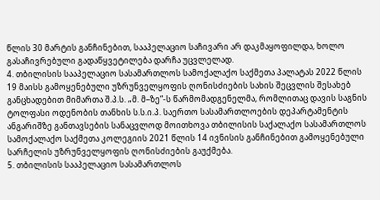წლის 30 მარტის განჩინებით, სააპელაციო საჩივარი არ დაკმაყოფილდა, ხოლო გასაჩივრებული გადაწყვეტილება დარჩა უცვლელად.
4. თბილისის სააპელაციო სასამართლოს სამოქალაქო საქმეთა პალატას 2022 წლის 19 მაისს გამოყენებული უზრუნველყოფის ღონისძიების სახის შეცვლის შესახებ განცხადებით მიმართა შ.პ.ს. „მ. მ–ზე“-ს წარმომადგენელმა, რომლითაც დავის საგნის ტოლფასი ოდენობის თანხის ს.ს.ი.პ. საერთო სასამართლოების დეპარტამენტის ანგარიშზე განთავსების სანაცვლოდ მოითხოვა თბილისის საქალაქო სასამართლოს სამოქალაქო საქმეთა კოლეგიის 2021 წლის 14 ივნისის განჩინებით გამოყენებული სარჩელის უზრუნველყოფის ღონისძიების გაუქმება.
5. თბილისის სააპელაციო სასამართლოს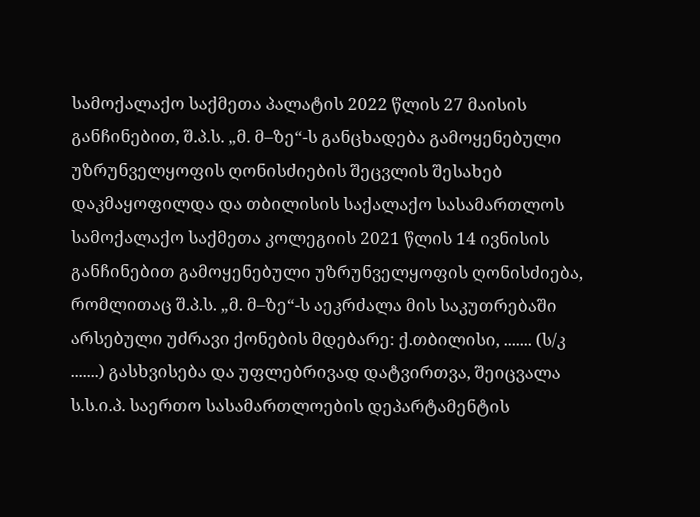სამოქალაქო საქმეთა პალატის 2022 წლის 27 მაისის განჩინებით, შ.პ.ს. „მ. მ–ზე“-ს განცხადება გამოყენებული უზრუნველყოფის ღონისძიების შეცვლის შესახებ დაკმაყოფილდა და თბილისის საქალაქო სასამართლოს სამოქალაქო საქმეთა კოლეგიის 2021 წლის 14 ივნისის განჩინებით გამოყენებული უზრუნველყოფის ღონისძიება, რომლითაც შ.პ.ს. „მ. მ–ზე“-ს აეკრძალა მის საკუთრებაში არსებული უძრავი ქონების მდებარე: ქ.თბილისი, ....... (ს/კ .......) გასხვისება და უფლებრივად დატვირთვა, შეიცვალა ს.ს.ი.პ. საერთო სასამართლოების დეპარტამენტის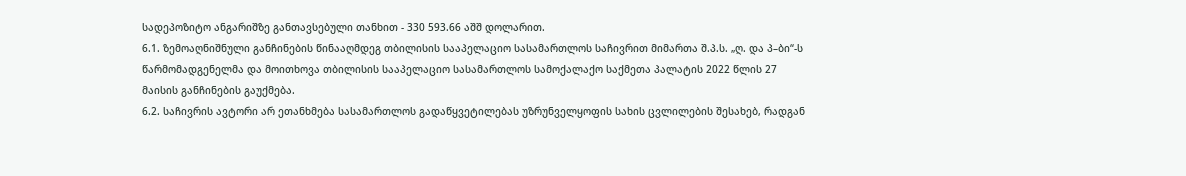სადეპოზიტო ანგარიშზე განთავსებული თანხით - 330 593.66 აშშ დოლარით.
6.1. ზემოაღნიშნული განჩინების წინააღმდეგ თბილისის სააპელაციო სასამართლოს საჩივრით მიმართა შ.პ.ს. „ღ. და პ–ბი“-ს წარმომადგენელმა და მოითხოვა თბილისის სააპელაციო სასამართლოს სამოქალაქო საქმეთა პალატის 2022 წლის 27 მაისის განჩინების გაუქმება.
6.2. საჩივრის ავტორი არ ეთანხმება სასამართლოს გადაწყვეტილებას უზრუნველყოფის სახის ცვლილების შესახებ, რადგან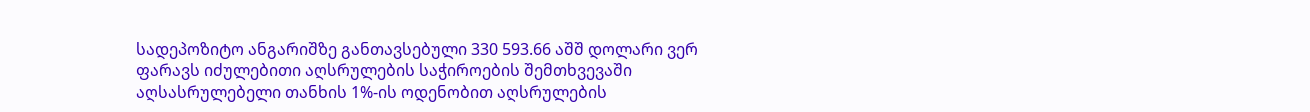სადეპოზიტო ანგარიშზე განთავსებული 330 593.66 აშშ დოლარი ვერ ფარავს იძულებითი აღსრულების საჭიროების შემთხვევაში აღსასრულებელი თანხის 1%-ის ოდენობით აღსრულების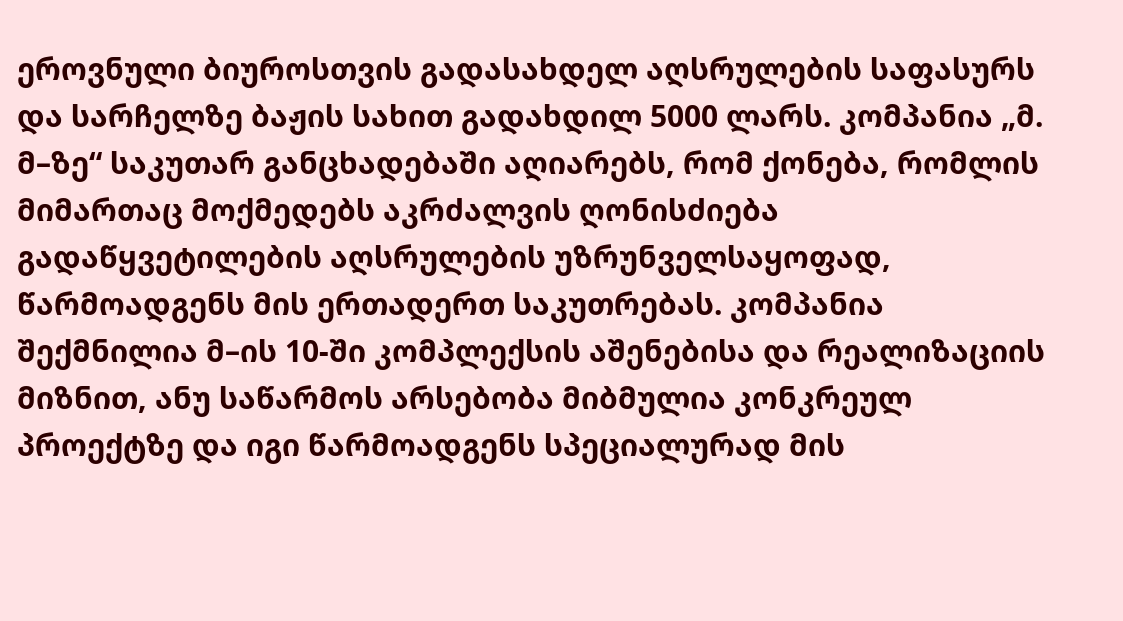ეროვნული ბიუროსთვის გადასახდელ აღსრულების საფასურს და სარჩელზე ბაჟის სახით გადახდილ 5000 ლარს. კომპანია „მ. მ–ზე“ საკუთარ განცხადებაში აღიარებს, რომ ქონება, რომლის მიმართაც მოქმედებს აკრძალვის ღონისძიება გადაწყვეტილების აღსრულების უზრუნველსაყოფად, წარმოადგენს მის ერთადერთ საკუთრებას. კომპანია შექმნილია მ–ის 10-ში კომპლექსის აშენებისა და რეალიზაციის მიზნით, ანუ საწარმოს არსებობა მიბმულია კონკრეულ პროექტზე და იგი წარმოადგენს სპეციალურად მის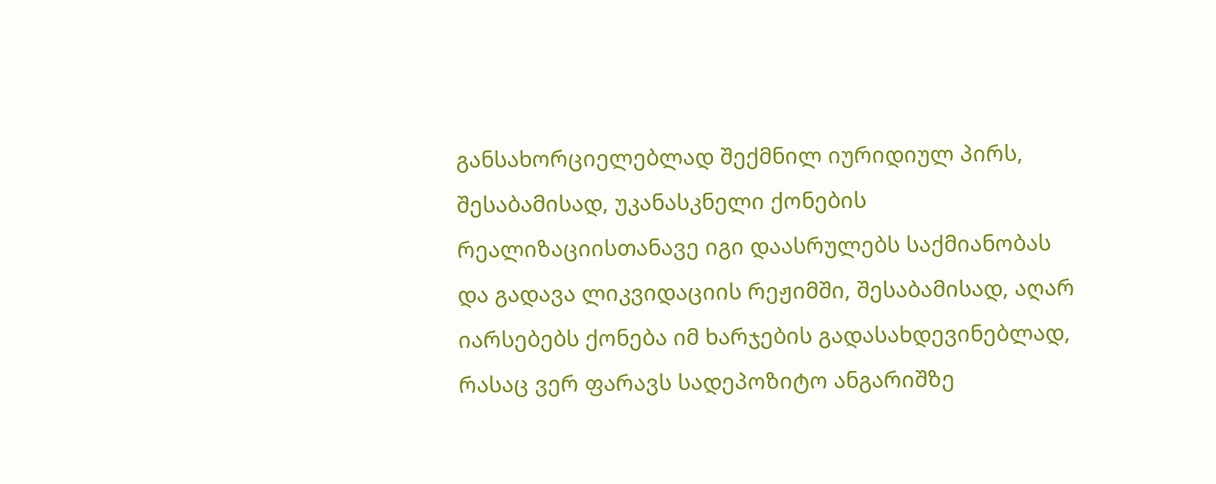განსახორციელებლად შექმნილ იურიდიულ პირს, შესაბამისად, უკანასკნელი ქონების რეალიზაციისთანავე იგი დაასრულებს საქმიანობას და გადავა ლიკვიდაციის რეჟიმში, შესაბამისად, აღარ იარსებებს ქონება იმ ხარჯების გადასახდევინებლად, რასაც ვერ ფარავს სადეპოზიტო ანგარიშზე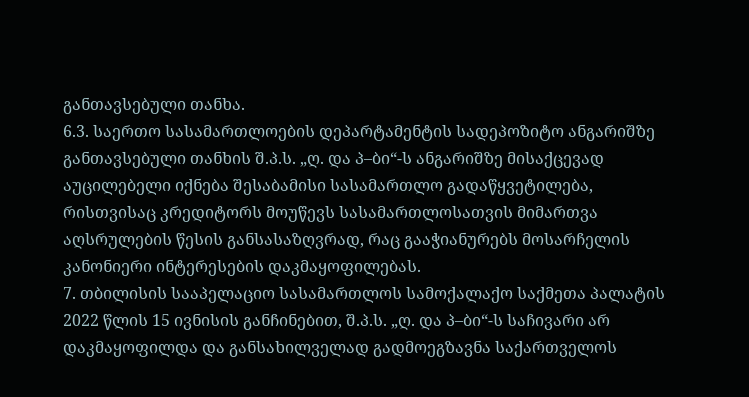განთავსებული თანხა.
6.3. საერთო სასამართლოების დეპარტამენტის სადეპოზიტო ანგარიშზე განთავსებული თანხის შ.პ.ს. „ღ. და პ–ბი“-ს ანგარიშზე მისაქცევად აუცილებელი იქნება შესაბამისი სასამართლო გადაწყვეტილება, რისთვისაც კრედიტორს მოუწევს სასამართლოსათვის მიმართვა აღსრულების წესის განსასაზღვრად, რაც გააჭიანურებს მოსარჩელის კანონიერი ინტერესების დაკმაყოფილებას.
7. თბილისის სააპელაციო სასამართლოს სამოქალაქო საქმეთა პალატის 2022 წლის 15 ივნისის განჩინებით, შ.პ.ს. „ღ. და პ–ბი“-ს საჩივარი არ დაკმაყოფილდა და განსახილველად გადმოეგზავნა საქართველოს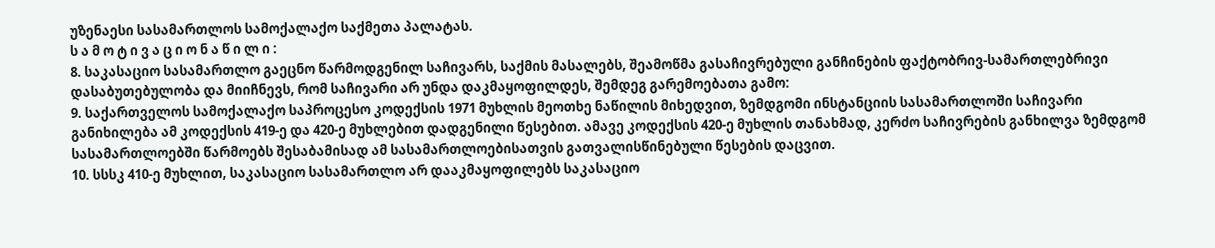უზენაესი სასამართლოს სამოქალაქო საქმეთა პალატას.
ს ა მ ო ტ ი ვ ა ც ი ო ნ ა წ ი ლ ი :
8. საკასაციო სასამართლო გაეცნო წარმოდგენილ საჩივარს, საქმის მასალებს, შეამოწმა გასაჩივრებული განჩინების ფაქტობრივ-სამართლებრივი დასაბუთებულობა და მიიჩნევს, რომ საჩივარი არ უნდა დაკმაყოფილდეს, შემდეგ გარემოებათა გამო:
9. საქართველოს სამოქალაქო საპროცესო კოდექსის 1971 მუხლის მეოთხე ნაწილის მიხედვით, ზემდგომი ინსტანციის სასამართლოში საჩივარი განიხილება ამ კოდექსის 419-ე და 420-ე მუხლებით დადგენილი წესებით. ამავე კოდექსის 420-ე მუხლის თანახმად, კერძო საჩივრების განხილვა ზემდგომ სასამართლოებში წარმოებს შესაბამისად ამ სასამართლოებისათვის გათვალისწინებული წესების დაცვით.
10. სსსკ 410-ე მუხლით, საკასაციო სასამართლო არ დააკმაყოფილებს საკასაციო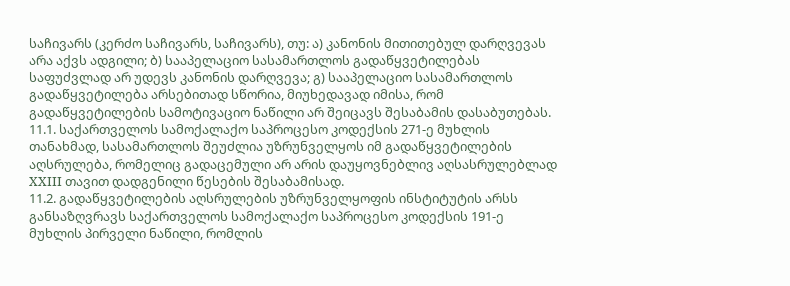საჩივარს (კერძო საჩივარს, საჩივარს), თუ: ა) კანონის მითითებულ დარღვევას არა აქვს ადგილი; ბ) სააპელაციო სასამართლოს გადაწყვეტილებას საფუძვლად არ უდევს კანონის დარღვევა; გ) სააპელაციო სასამართლოს გადაწყვეტილება არსებითად სწორია, მიუხედავად იმისა, რომ გადაწყვეტილების სამოტივაციო ნაწილი არ შეიცავს შესაბამის დასაბუთებას.
11.1. საქართველოს სამოქალაქო საპროცესო კოდექსის 271-ე მუხლის თანახმად, სასამართლოს შეუძლია უზრუნველყოს იმ გადაწყვეტილების აღსრულება, რომელიც გადაცემული არ არის დაუყოვნებლივ აღსასრულებლად XXIII თავით დადგენილი წესების შესაბამისად.
11.2. გადაწყვეტილების აღსრულების უზრუნველყოფის ინსტიტუტის არსს განსაზღვრავს საქართველოს სამოქალაქო საპროცესო კოდექსის 191-ე მუხლის პირველი ნაწილი, რომლის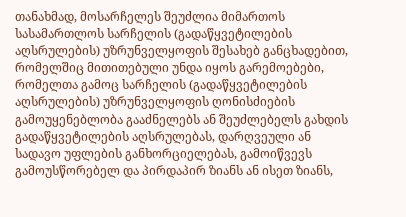თანახმად, მოსარჩელეს შეუძლია მიმართოს სასამართლოს სარჩელის (გადაწყვეტილების აღსრულების) უზრუნველყოფის შესახებ განცხადებით, რომელშიც მითითებული უნდა იყოს გარემოებები, რომელთა გამოც სარჩელის (გადაწყვეტილების აღსრულების) უზრუნველყოფის ღონისძიების გამოუყენებლობა გააძნელებს ან შეუძლებელს გახდის გადაწყვეტილების აღსრულებას, დარღვეული ან სადავო უფლების განხორციელებას, გამოიწვევს გამოუსწორებელ და პირდაპირ ზიანს ან ისეთ ზიანს,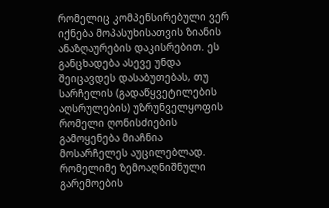რომელიც კომპენსირებული ვერ იქნება მოპასუხისათვის ზიანის ანაზღაურების დაკისრებით. ეს განცხადება ასევე უნდა შეიცავდეს დასაბუთებას, თუ სარჩელის (გადაწყვეტილების აღსრულების) უზრუნველყოფის რომელი ღონისძიების გამოყენება მიაჩნია მოსარჩელეს აუცილებლად. რომელიმე ზემოაღნიშნული გარემოების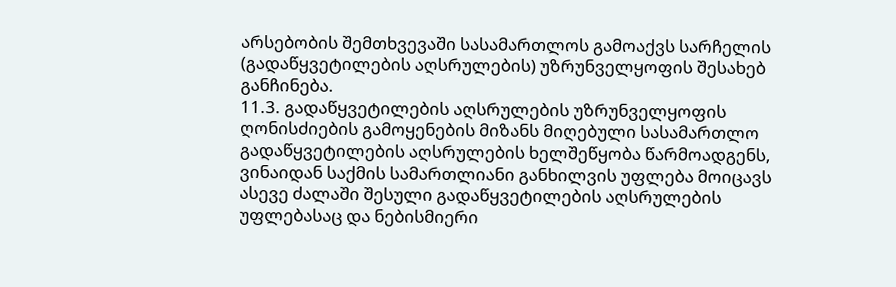არსებობის შემთხვევაში სასამართლოს გამოაქვს სარჩელის (გადაწყვეტილების აღსრულების) უზრუნველყოფის შესახებ განჩინება.
11.3. გადაწყვეტილების აღსრულების უზრუნველყოფის ღონისძიების გამოყენების მიზანს მიღებული სასამართლო გადაწყვეტილების აღსრულების ხელშეწყობა წარმოადგენს, ვინაიდან საქმის სამართლიანი განხილვის უფლება მოიცავს ასევე ძალაში შესული გადაწყვეტილების აღსრულების უფლებასაც და ნებისმიერი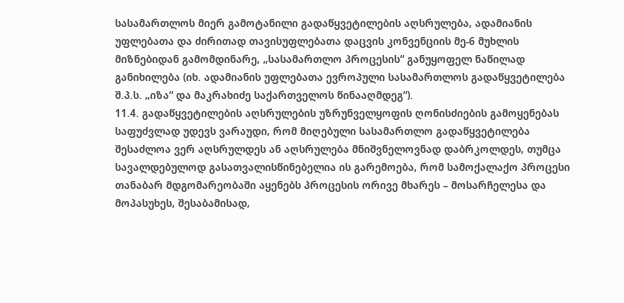სასამართლოს მიერ გამოტანილი გადაწყვეტილების აღსრულება, ადამიანის უფლებათა და ძირითად თავისუფლებათა დაცვის კონვენციის მე-6 მუხლის მიზნებიდან გამომდინარე, „სასამართლო პროცესის“ განუყოფელ ნაწილად განიხილება (იხ. ადამიანის უფლებათა ევროპული სასამართლოს გადაწყვეტილება შ.პ.ს. „იზა“ და მაკრახიძე საქართველოს წინააღმდეგ“).
11.4. გადაწყვეტილების აღსრულების უზრუნველყოფის ღონისძიების გამოყენებას საფუძვლად უდევს ვარაუდი, რომ მიღებული სასამართლო გადაწყვეტილება შესაძლოა ვერ აღსრულდეს ან აღსრულება მნიშვნელოვნად დაბრკოლდეს, თუმცა სავალდებულოდ გასათვალისწინებელია ის გარემოება, რომ სამოქალაქო პროცესი თანაბარ მდგომარეობაში აყენებს პროცესის ორივე მხარეს – მოსარჩელესა და მოპასუხეს, შესაბამისად,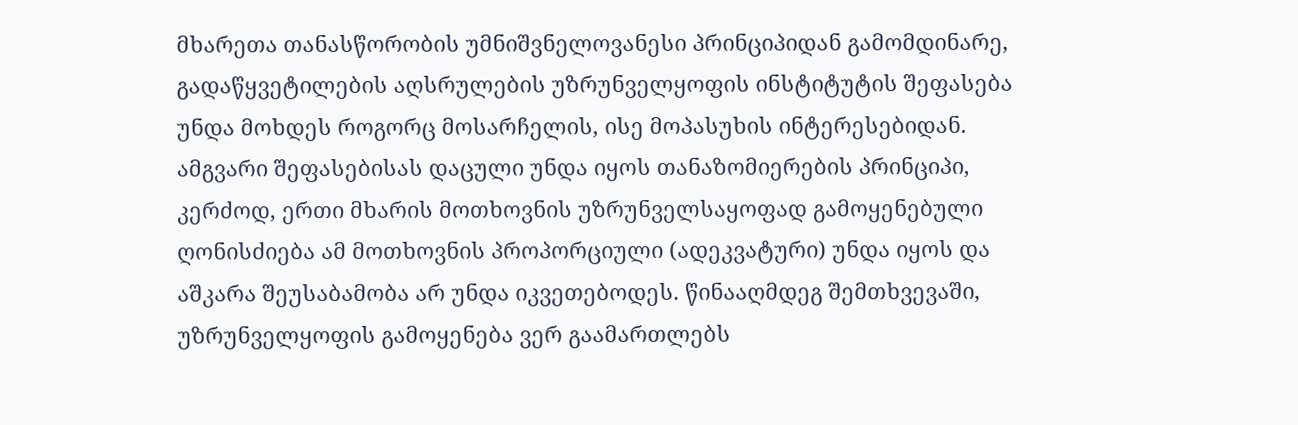მხარეთა თანასწორობის უმნიშვნელოვანესი პრინციპიდან გამომდინარე, გადაწყვეტილების აღსრულების უზრუნველყოფის ინსტიტუტის შეფასება უნდა მოხდეს როგორც მოსარჩელის, ისე მოპასუხის ინტერესებიდან. ამგვარი შეფასებისას დაცული უნდა იყოს თანაზომიერების პრინციპი, კერძოდ, ერთი მხარის მოთხოვნის უზრუნველსაყოფად გამოყენებული ღონისძიება ამ მოთხოვნის პროპორციული (ადეკვატური) უნდა იყოს და აშკარა შეუსაბამობა არ უნდა იკვეთებოდეს. წინააღმდეგ შემთხვევაში, უზრუნველყოფის გამოყენება ვერ გაამართლებს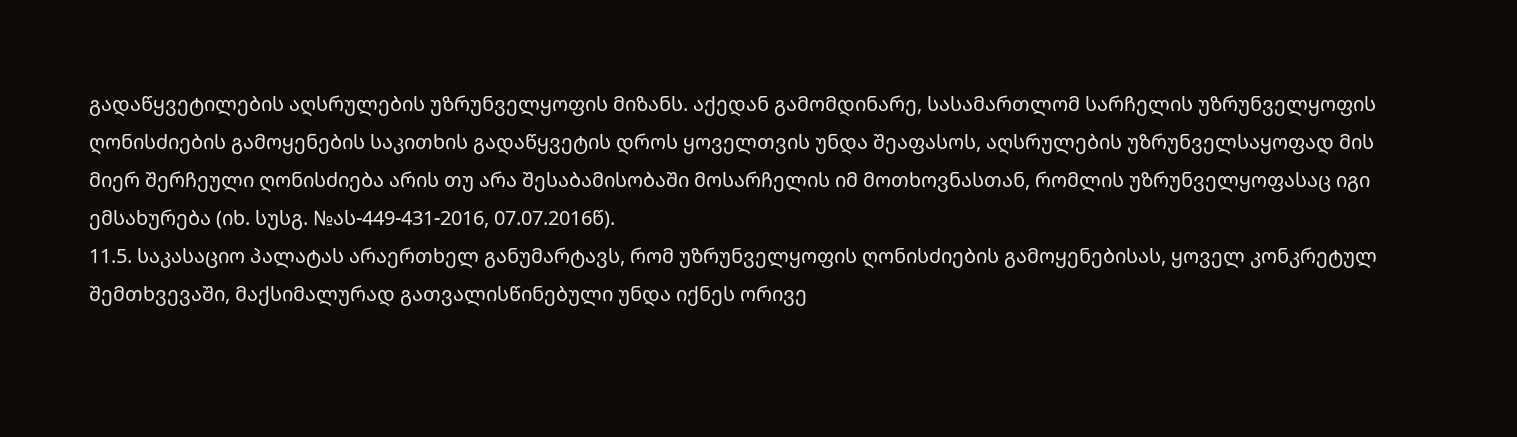გადაწყვეტილების აღსრულების უზრუნველყოფის მიზანს. აქედან გამომდინარე, სასამართლომ სარჩელის უზრუნველყოფის ღონისძიების გამოყენების საკითხის გადაწყვეტის დროს ყოველთვის უნდა შეაფასოს, აღსრულების უზრუნველსაყოფად მის მიერ შერჩეული ღონისძიება არის თუ არა შესაბამისობაში მოსარჩელის იმ მოთხოვნასთან, რომლის უზრუნველყოფასაც იგი ემსახურება (იხ. სუსგ. №ას-449-431-2016, 07.07.2016წ).
11.5. საკასაციო პალატას არაერთხელ განუმარტავს, რომ უზრუნველყოფის ღონისძიების გამოყენებისას, ყოველ კონკრეტულ შემთხვევაში, მაქსიმალურად გათვალისწინებული უნდა იქნეს ორივე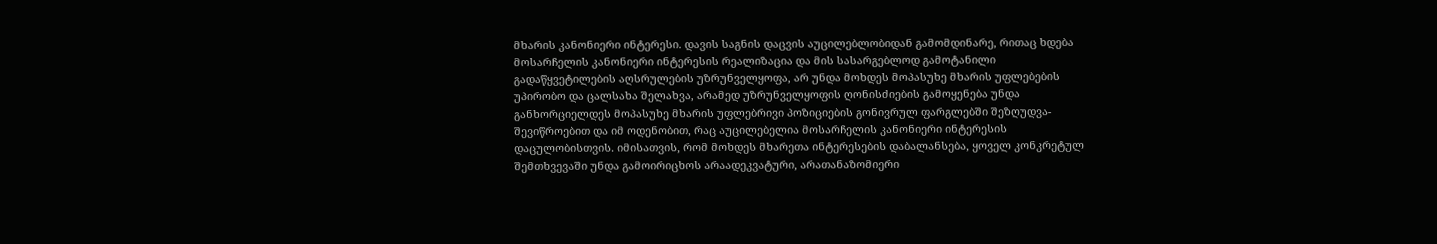მხარის კანონიერი ინტერესი. დავის საგნის დაცვის აუცილებლობიდან გამომდინარე, რითაც ხდება მოსარჩელის კანონიერი ინტერესის რეალიზაცია და მის სასარგებლოდ გამოტანილი გადაწყვეტილების აღსრულების უზრუნველყოფა, არ უნდა მოხდეს მოპასუხე მხარის უფლებების უპირობო და ცალსახა შელახვა, არამედ უზრუნველყოფის ღონისძიების გამოყენება უნდა განხორციელდეს მოპასუხე მხარის უფლებრივი პოზიციების გონივრულ ფარგლებში შეზღუდვა-შევიწროებით და იმ ოდენობით, რაც აუცილებელია მოსარჩელის კანონიერი ინტერესის დაცულობისთვის. იმისათვის, რომ მოხდეს მხარეთა ინტერესების დაბალანსება, ყოველ კონკრეტულ შემთხვევაში უნდა გამოირიცხოს არაადეკვატური, არათანაზომიერი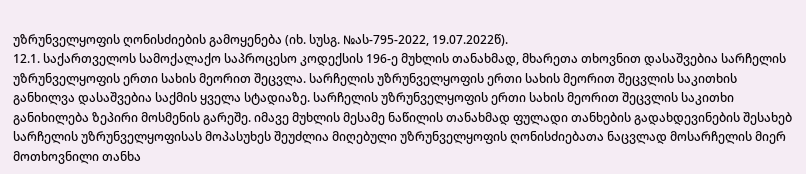უზრუნველყოფის ღონისძიების გამოყენება (იხ. სუსგ. №ას-795-2022, 19.07.2022წ).
12.1. საქართველოს სამოქალაქო საპროცესო კოდექსის 196-ე მუხლის თანახმად, მხარეთა თხოვნით დასაშვებია სარჩელის უზრუნველყოფის ერთი სახის მეორით შეცვლა. სარჩელის უზრუნველყოფის ერთი სახის მეორით შეცვლის საკითხის განხილვა დასაშვებია საქმის ყველა სტადიაზე. სარჩელის უზრუნველყოფის ერთი სახის მეორით შეცვლის საკითხი განიხილება ზეპირი მოსმენის გარეშე. იმავე მუხლის მესამე ნაწილის თანახმად ფულადი თანხების გადახდევინების შესახებ სარჩელის უზრუნველყოფისას მოპასუხეს შეუძლია მიღებული უზრუნველყოფის ღონისძიებათა ნაცვლად მოსარჩელის მიერ მოთხოვნილი თანხა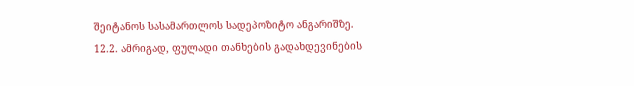შეიტანოს სასამართლოს სადეპოზიტო ანგარიშზე.
12.2. ამრიგად, ფულადი თანხების გადახდევინების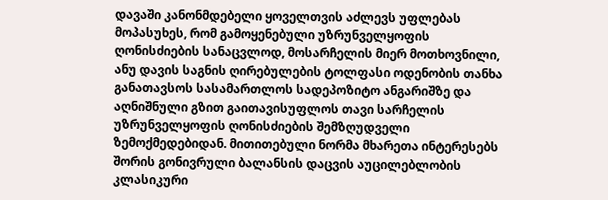დავაში კანონმდებელი ყოველთვის აძლევს უფლებას მოპასუხეს, რომ გამოყენებული უზრუნველყოფის ღონისძიების სანაცვლოდ, მოსარჩელის მიერ მოთხოვნილი, ანუ დავის საგნის ღირებულების ტოლფასი ოდენობის თანხა განათავსოს სასამართლოს სადეპოზიტო ანგარიშზე და აღნიშნული გზით გაითავისუფლოს თავი სარჩელის უზრუნველყოფის ღონისძიების შემზღუდველი ზემოქმედებიდან. მითითებული ნორმა მხარეთა ინტერესებს შორის გონივრული ბალანსის დაცვის აუცილებლობის კლასიკური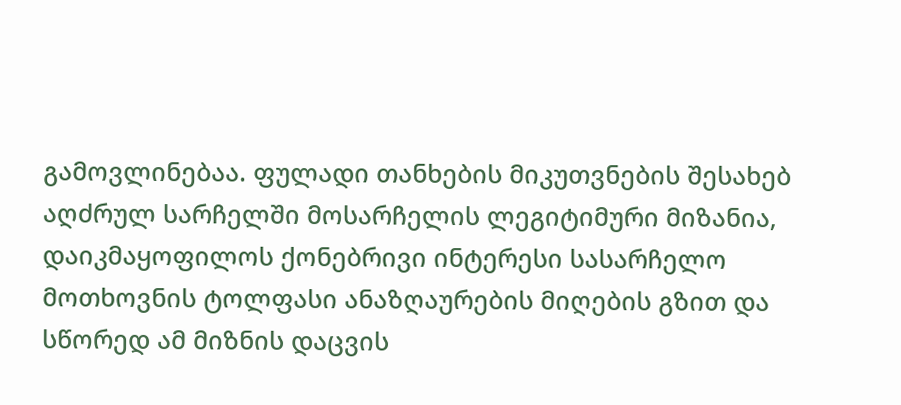გამოვლინებაა. ფულადი თანხების მიკუთვნების შესახებ აღძრულ სარჩელში მოსარჩელის ლეგიტიმური მიზანია, დაიკმაყოფილოს ქონებრივი ინტერესი სასარჩელო მოთხოვნის ტოლფასი ანაზღაურების მიღების გზით და სწორედ ამ მიზნის დაცვის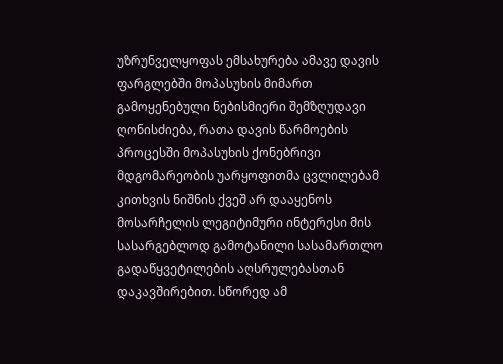უზრუნველყოფას ემსახურება ამავე დავის ფარგლებში მოპასუხის მიმართ გამოყენებული ნებისმიერი შემზღუდავი ღონისძიება, რათა დავის წარმოების პროცესში მოპასუხის ქონებრივი მდგომარეობის უარყოფითმა ცვლილებამ კითხვის ნიშნის ქვეშ არ დააყენოს მოსარჩელის ლეგიტიმური ინტერესი მის სასარგებლოდ გამოტანილი სასამართლო გადაწყვეტილების აღსრულებასთან დაკავშირებით. სწორედ ამ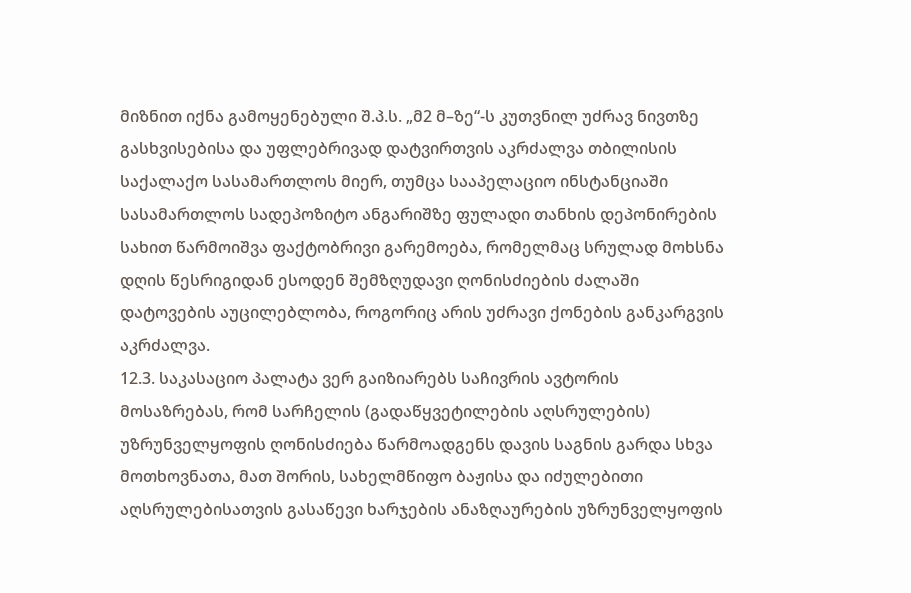მიზნით იქნა გამოყენებული შ.პ.ს. „მ2 მ–ზე“-ს კუთვნილ უძრავ ნივთზე გასხვისებისა და უფლებრივად დატვირთვის აკრძალვა თბილისის საქალაქო სასამართლოს მიერ, თუმცა სააპელაციო ინსტანციაში სასამართლოს სადეპოზიტო ანგარიშზე ფულადი თანხის დეპონირების სახით წარმოიშვა ფაქტობრივი გარემოება, რომელმაც სრულად მოხსნა დღის წესრიგიდან ესოდენ შემზღუდავი ღონისძიების ძალაში დატოვების აუცილებლობა, როგორიც არის უძრავი ქონების განკარგვის აკრძალვა.
12.3. საკასაციო პალატა ვერ გაიზიარებს საჩივრის ავტორის მოსაზრებას, რომ სარჩელის (გადაწყვეტილების აღსრულების) უზრუნველყოფის ღონისძიება წარმოადგენს დავის საგნის გარდა სხვა მოთხოვნათა, მათ შორის, სახელმწიფო ბაჟისა და იძულებითი აღსრულებისათვის გასაწევი ხარჯების ანაზღაურების უზრუნველყოფის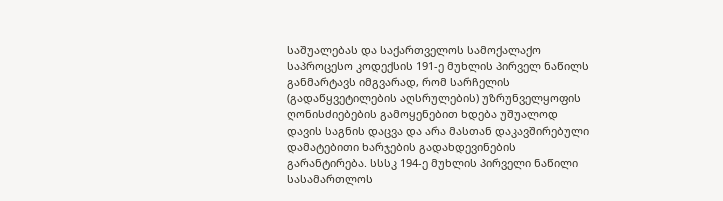საშუალებას და საქართველოს სამოქალაქო საპროცესო კოდექსის 191-ე მუხლის პირველ ნაწილს განმარტავს იმგვარად, რომ სარჩელის (გადაწყვეტილების აღსრულების) უზრუნველყოფის ღონისძიებების გამოყენებით ხდება უშუალოდ დავის საგნის დაცვა და არა მასთან დაკავშირებული დამატებითი ხარჯების გადახდევინების გარანტირება. სსსკ 194-ე მუხლის პირველი ნაწილი სასამართლოს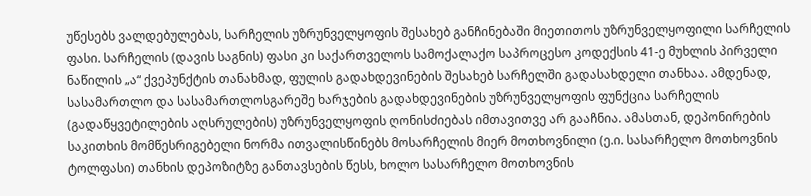უწესებს ვალდებულებას, სარჩელის უზრუნველყოფის შესახებ განჩინებაში მიეთითოს უზრუნველყოფილი სარჩელის ფასი. სარჩელის (დავის საგნის) ფასი კი საქართველოს სამოქალაქო საპროცესო კოდექსის 41-ე მუხლის პირველი ნაწილის „ა“ ქვეპუნქტის თანახმად, ფულის გადახდევინების შესახებ სარჩელში გადასახდელი თანხაა. ამდენად, სასამართლო და სასამართლოსგარეშე ხარჯების გადახდევინების უზრუნველყოფის ფუნქცია სარჩელის (გადაწყვეტილების აღსრულების) უზრუნველყოფის ღონისძიებას იმთავითვე არ გააჩნია. ამასთან, დეპონირების საკითხის მომწესრიგებელი ნორმა ითვალისწინებს მოსარჩელის მიერ მოთხოვნილი (ე.ი. სასარჩელო მოთხოვნის ტოლფასი) თანხის დეპოზიტზე განთავსების წესს, ხოლო სასარჩელო მოთხოვნის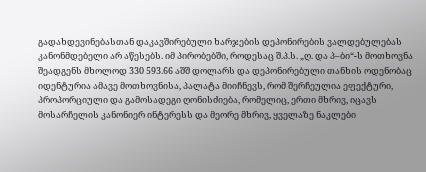გადახდევინებასთან დაკავშირებული ხარჯების დეპონირების ვალდებულებას კანონმდებელი არ აწესებს. იმ პირობებში, როდესაც შ.პ.ს. „ღ. და პ–ბი“-ს მოთხოვნა შეადგენს მხოლოდ 330 593.66 აშშ დოლარს და დეპონირებული თანხის ოდენობაც იდენტურია ამავე მოთხოვნისა, პალატა მიიჩნევს, რომ შერჩეულია ეფექტური, პროპორციული და გამოსადეგი ღონისძიება, რომელიც, ერთი მხრივ, იცავს მოსარჩელის კანონიერ ინტერესს და მეორე მხრივ, ყველაზე ნაკლები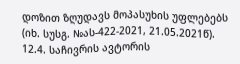დოზით ზღუდავს მოპასუხის უფლებებს (იხ. სუსგ. №ას-422-2021, 21.05.2021წ).
12.4. საჩივრის ავტორის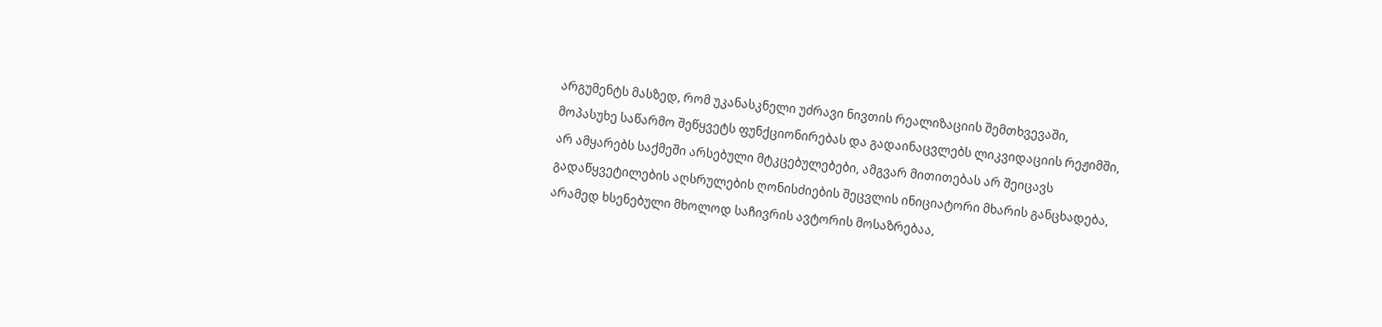არგუმენტს მასზედ, რომ უკანასკნელი უძრავი ნივთის რეალიზაციის შემთხვევაში, მოპასუხე საწარმო შეწყვეტს ფუნქციონირებას და გადაინაცვლებს ლიკვიდაციის რეჟიმში, არ ამყარებს საქმეში არსებული მტკცებულებები, ამგვარ მითითებას არ შეიცავს გადაწყვეტილების აღსრულების ღონისძიების შეცვლის ინიციატორი მხარის განცხადება, არამედ ხსენებული მხოლოდ საჩივრის ავტორის მოსაზრებაა,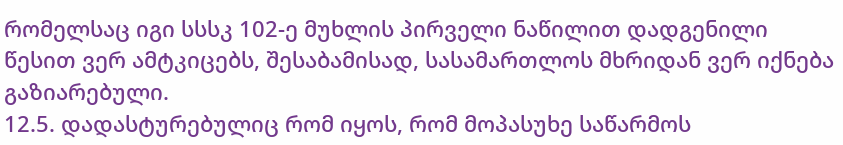რომელსაც იგი სსსკ 102-ე მუხლის პირველი ნაწილით დადგენილი წესით ვერ ამტკიცებს, შესაბამისად, სასამართლოს მხრიდან ვერ იქნება გაზიარებული.
12.5. დადასტურებულიც რომ იყოს, რომ მოპასუხე საწარმოს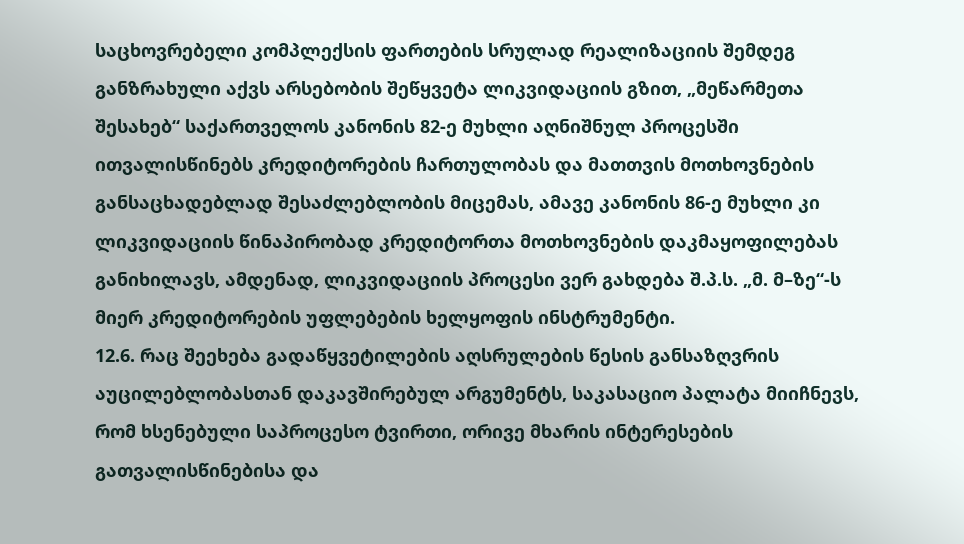საცხოვრებელი კომპლექსის ფართების სრულად რეალიზაციის შემდეგ განზრახული აქვს არსებობის შეწყვეტა ლიკვიდაციის გზით, „მეწარმეთა შესახებ“ საქართველოს კანონის 82-ე მუხლი აღნიშნულ პროცესში ითვალისწინებს კრედიტორების ჩართულობას და მათთვის მოთხოვნების განსაცხადებლად შესაძლებლობის მიცემას, ამავე კანონის 86-ე მუხლი კი ლიკვიდაციის წინაპირობად კრედიტორთა მოთხოვნების დაკმაყოფილებას განიხილავს, ამდენად, ლიკვიდაციის პროცესი ვერ გახდება შ.პ.ს. „მ. მ–ზე“-ს მიერ კრედიტორების უფლებების ხელყოფის ინსტრუმენტი.
12.6. რაც შეეხება გადაწყვეტილების აღსრულების წესის განსაზღვრის აუცილებლობასთან დაკავშირებულ არგუმენტს, საკასაციო პალატა მიიჩნევს, რომ ხსენებული საპროცესო ტვირთი, ორივე მხარის ინტერესების გათვალისწინებისა და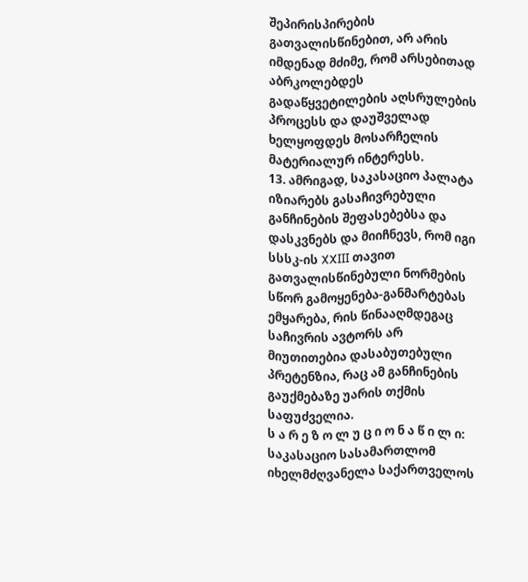შეპირისპირების გათვალისწინებით, არ არის იმდენად მძიმე, რომ არსებითად აბრკოლებდეს გადაწყვეტილების აღსრულების პროცესს და დაუშველად ხელყოფდეს მოსარჩელის მატერიალურ ინტერესს.
13. ამრიგად, საკასაციო პალატა იზიარებს გასაჩივრებული განჩინების შეფასებებსა და დასკვნებს და მიიჩნევს, რომ იგი სსსკ-ის XXIII თავით გათვალისწინებული ნორმების სწორ გამოყენება-განმარტებას ემყარება, რის წინააღმდეგაც საჩივრის ავტორს არ მიუთითებია დასაბუთებული პრეტენზია, რაც ამ განჩინების გაუქმებაზე უარის თქმის საფუძველია.
ს ა რ ე ზ ო ლ უ ც ი ო ნ ა წ ი ლ ი:
საკასაციო სასამართლომ იხელმძღვანელა საქართველოს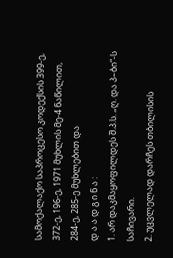სამოქალაქო საპროცესო კოდექსის 399-ე, 372-ე, 196-ე, 1971 მუხლის მე-4 ნაწილით, 284-ე, 285-ე მუხლებით და
დ ა ა დ გ ი ნ ა :
1. არ დაკმაყოფილდეს შ.პ.ს. „ღ. და პ–ბი“-ს საჩივარი.
2. უცვლელად დარჩეს თბილისის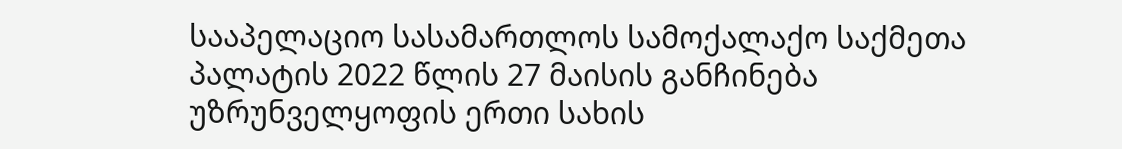სააპელაციო სასამართლოს სამოქალაქო საქმეთა პალატის 2022 წლის 27 მაისის განჩინება უზრუნველყოფის ერთი სახის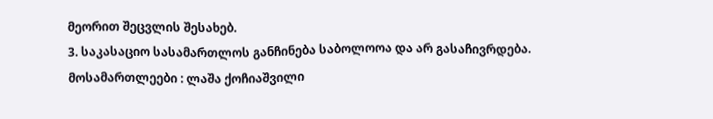მეორით შეცვლის შესახებ.
3. საკასაციო სასამართლოს განჩინება საბოლოოა და არ გასაჩივრდება.
მოსამართლეები : ლაშა ქოჩიაშვილი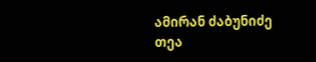ამირან ძაბუნიძე
თეა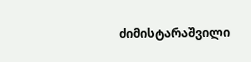ძიმისტარაშვილი